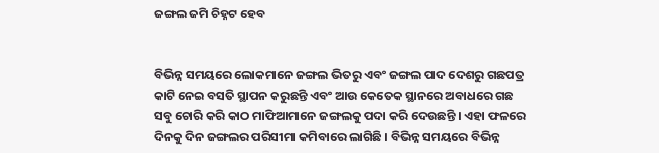ଜଙ୍ଗଲ ଜମି ଚିହ୍ନଟ ହେବ


ବିଭିନ୍ନ ସମୟରେ ଲୋକମାନେ ଜଙ୍ଗଲ ଭିତରୁ ଏବଂ ଜଙ୍ଗଲ ପାଦ ଦେଶରୁ ଗଛପତ୍ର କାଟି ନେଇ ବସତି ସ୍ଥାପନ କରୁଛନ୍ତି ଏବଂ ଆଉ କେତେକ ସ୍ଥାନରେ ଅବାଧରେ ଗଛ ସବୁ ଚୋରି କରି କାଠ ମାଫିଆମାନେ ଜଙ୍ଗଲକୁ ପଦା କରି ଦେଉଛନ୍ତି । ଏହା ଫଳରେ ଦିନକୁ ଦିନ ଜଙ୍ଗଲର ପରିସୀମା କମିବାରେ ଲାଗିଛି । ବିଭିନ୍ନ ସମୟରେ ବିଭିନ୍ନ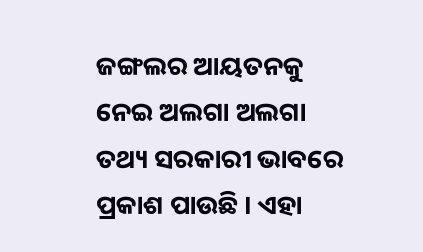ଜଙ୍ଗଲର ଆୟତନକୁ ନେଇ ଅଲଗା ଅଲଗା ତଥ୍ୟ ସରକାରୀ ଭାବରେ ପ୍ରକାଶ ପାଉଛି । ଏହା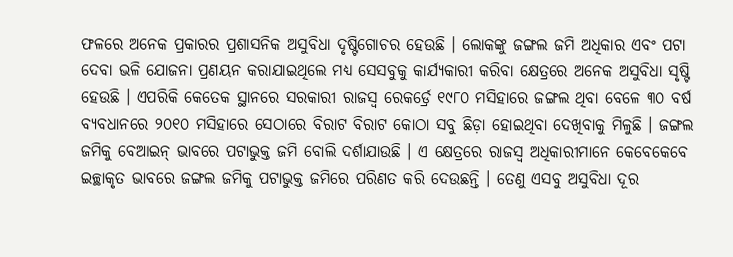ଫଳରେ ଅନେକ ପ୍ରକାରର ପ୍ରଶାସନିକ ଅସୁବିଧା ଦୃଷ୍ଟିଗୋଚର ହେଉଛି । ଲୋକଙ୍କୁ ଜଙ୍ଗଲ ଜମି ଅଧିକାର ଏବଂ ପଟା ଦେବା ଭଳି ଯୋଜନା ପ୍ରଣୟନ କରାଯାଇଥିଲେ ମଧ୍ୟ ସେସବୁକୁ କାର୍ଯ୍ୟକାରୀ କରିବା କ୍ଷେତ୍ରରେ ଅନେକ ଅସୁବିଧା ସୃଷ୍ଟି ହେଉଛି । ଏପରିକି କେତେକ ସ୍ଥାନରେ ସରକାରୀ ରାଜସ୍ୱ ରେକର୍ଡ୍ରେ ୧୯୮୦ ମସିହାରେ ଜଙ୍ଗଲ ଥିବା ବେଳେ ୩୦ ବର୍ଷ ବ୍ୟବଧାନରେ ୨୦୧୦ ମସିହାରେ ସେଠାରେ ବିରାଟ ବିରାଟ କୋଠା ସବୁ ଛିଡ଼ା ହୋଇଥିବା ଦେଖିବାକୁ ମିଳୁଛି । ଜଙ୍ଗଲ ଜମିକୁ ବେଆଇନ୍ ଭାବରେ ପଟାଭୁକ୍ତ ଜମି ବୋଲି ଦର୍ଶାଯାଉଛି । ଏ କ୍ଷେତ୍ରରେ ରାଜସ୍ୱ ଅଧିକାରୀମାନେ କେବେକେବେ ଇଚ୍ଛାକୃତ ଭାବରେ ଜଙ୍ଗଲ ଜମିକୁ ପଟାଭୁକ୍ତ ଜମିରେ ପରିଣତ କରି ଦେଉଛନ୍ତି । ତେଣୁ ଏସବୁ ଅସୁବିଧା ଦୂର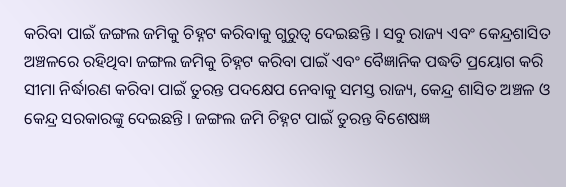କରିବା ପାଇଁ ଜଙ୍ଗଲ ଜମିକୁ ଚିହ୍ନଟ କରିବାକୁ ଗୁରୁତ୍ୱ ଦେଇଛନ୍ତି । ସବୁ ରାଜ୍ୟ ଏବଂ କେନ୍ଦ୍ରଶାସିତ ଅଞ୍ଚଳରେ ରହିଥିବା ଜଙ୍ଗଲ ଜମିକୁ ଚିହ୍ନଟ କରିବା ପାଇଁ ଏବଂ ବୈଜ୍ଞାନିକ ପଦ୍ଧତି ପ୍ରୟୋଗ କରି ସୀମା ନିର୍ଦ୍ଧାରଣ କରିବା ପାଇଁ ତୁରନ୍ତ ପଦକ୍ଷେପ ନେବାକୁ ସମସ୍ତ ରାଜ୍ୟ, କେନ୍ଦ୍ର ଶାସିତ ଅଞ୍ଚଳ ଓ କେନ୍ଦ୍ର ସରକାରଙ୍କୁ ଦେଇଛନ୍ତି । ଜଙ୍ଗଲ ଜମି ଚିହ୍ନଟ ପାଇଁ ତୁରନ୍ତ ବିଶେଷଜ୍ଞ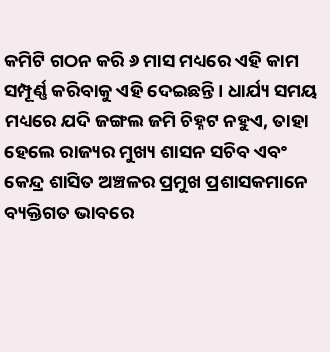କମିଟି ଗଠନ କରି ୬ ମାସ ମଧ୍ୟରେ ଏହି କାମ ସମ୍ପୂର୍ଣ୍ଣ କରିବାକୁ ଏହି ଦେଇଛନ୍ତି । ଧାର୍ଯ୍ୟ ସମୟ ମଧ୍ୟରେ ଯଦି ଜଙ୍ଗଲ ଜମି ଚିହ୍ନଟ ନହୁଏ, ତାହା ହେଲେ ରାଜ୍ୟର ମୁଖ୍ୟ ଶାସନ ସଚିବ ଏବଂ କେନ୍ଦ୍ର ଶାସିତ ଅଞ୍ଚଳର ପ୍ରମୁଖ ପ୍ରଶାସକମାନେ ବ୍ୟକ୍ତିଗତ ଭାବରେ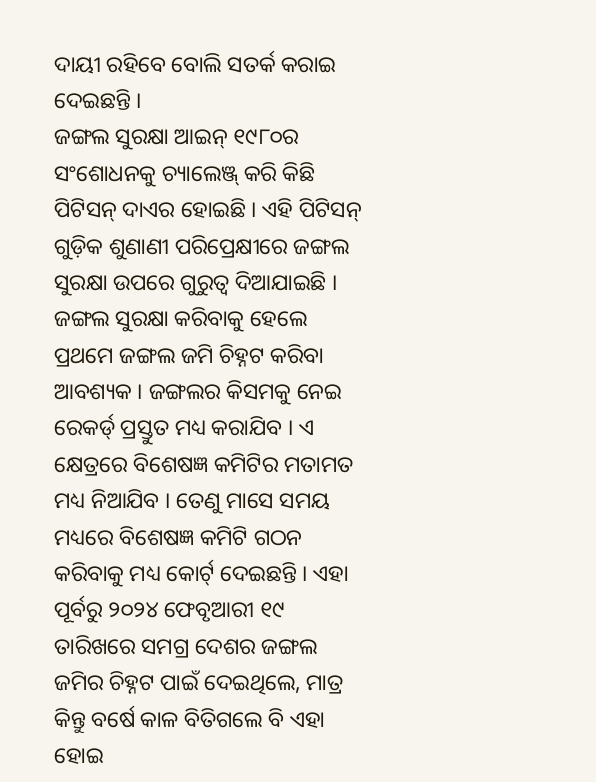ଦାୟୀ ରହିବେ ବୋଲି ସତର୍କ କରାଇ ଦେଇଛନ୍ତି ।
ଜଙ୍ଗଲ ସୁରକ୍ଷା ଆଇନ୍ ୧୯୮୦ର ସଂଶୋଧନକୁ ଚ୍ୟାଲେଞ୍ଜ୍ କରି କିଛି ପିଟିସନ୍ ଦାଏର ହୋଇଛି । ଏହି ପିଟିସନ୍ ଗୁଡ଼ିକ ଶୁଣାଣୀ ପରିପ୍ରେକ୍ଷୀରେ ଜଙ୍ଗଲ ସୁରକ୍ଷା ଉପରେ ଗୁରୁତ୍ୱ ଦିଆଯାଇଛି । ଜଙ୍ଗଲ ସୁରକ୍ଷା କରିବାକୁ ହେଲେ ପ୍ରଥମେ ଜଙ୍ଗଲ ଜମି ଚିହ୍ନଟ କରିବା ଆବଶ୍ୟକ । ଜଙ୍ଗଲର କିସମକୁ ନେଇ ରେକର୍ଡ୍ ପ୍ରସ୍ତୁତ ମଧ୍ୟ କରାଯିବ । ଏ କ୍ଷେତ୍ରରେ ବିଶେଷଜ୍ଞ କମିଟିର ମତାମତ ମଧ୍ୟ ନିଆଯିବ । ତେଣୁ ମାସେ ସମୟ ମଧ୍ୟରେ ବିଶେଷଜ୍ଞ କମିଟି ଗଠନ କରିବାକୁ ମଧ୍ୟ କୋର୍ଟ୍ ଦେଇଛନ୍ତି । ଏହା ପୂର୍ବରୁ ୨୦୨୪ ଫେବୃଆରୀ ୧୯ ତାରିଖରେ ସମଗ୍ର ଦେଶର ଜଙ୍ଗଲ ଜମିର ଚିହ୍ନଟ ପାଇଁ ଦେଇଥିଲେ, ମାତ୍ର କିନ୍ତୁ ବର୍ଷେ କାଳ ବିତିଗଲେ ବି ଏହା ହୋଇ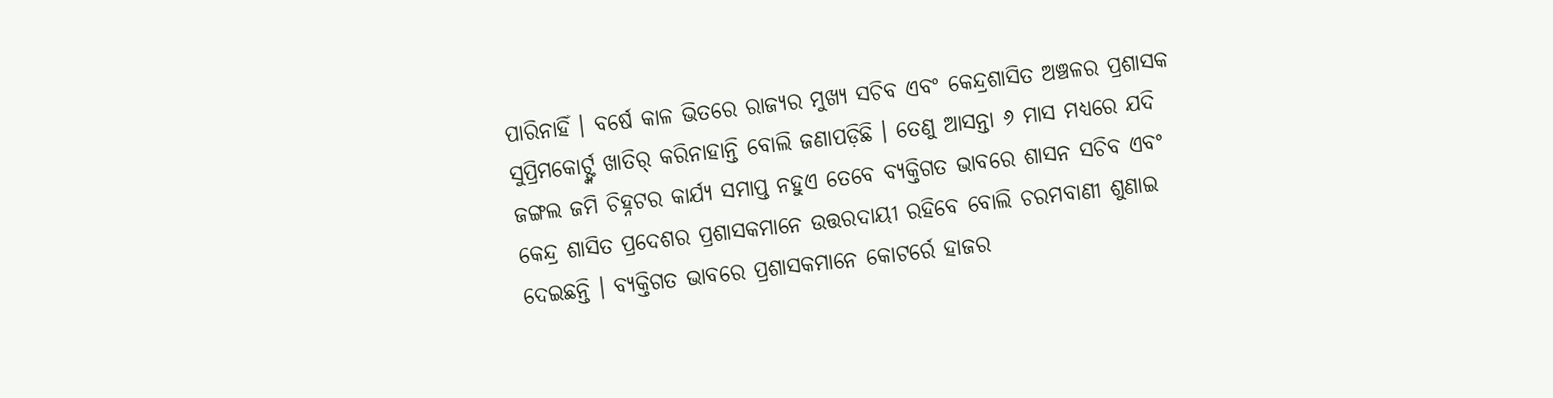ପାରିନାହିଁ । ବର୍ଷେ କାଳ ଭିତରେ ରାଜ୍ୟର ମୁଖ୍ୟ ସଚିବ ଏବଂ କେନ୍ଦ୍ରଶାସିତ ଅଞ୍ଚଳର ପ୍ରଶାସକ ସୁପ୍ରିମକୋର୍ଟ୍ଙ୍କ ଖାତିର୍ କରିନାହାନ୍ତି ବୋଲି ଜଣାପଡ଼ିଛି । ତେଣୁ ଆସନ୍ତା ୬ ମାସ ମଧ୍ୟରେ ଯଦି ଜଙ୍ଗଲ ଜମି ଚିହ୍ନଟର କାର୍ଯ୍ୟ ସମାପ୍ତ ନହୁଏ ତେବେ ବ୍ୟକ୍ତିଗତ ଭାବରେ ଶାସନ ସଚିବ ଏବଂ କେନ୍ଦ୍ର ଶାସିତ ପ୍ରଦେଶର ପ୍ରଶାସକମାନେ ଉତ୍ତରଦାୟୀ ରହିବେ ବୋଲି ଚରମବାଣୀ ଶୁଣାଇ ଦେଇଛନ୍ତି । ବ୍ୟକ୍ତିଗତ ଭାବରେ ପ୍ରଶାସକମାନେ କୋଟର୍ରେ ହାଜର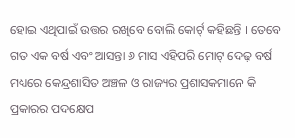ହୋଇ ଏଥିପାଇଁ ଉତ୍ତର ରଖିବେ ବୋଲି କୋର୍ଟ୍ କହିଛନ୍ତି । ତେବେ ଗତ ଏକ ବର୍ଷ ଏବଂ ଆସନ୍ତା ୬ ମାସ ଏହିପରି ମୋଟ୍ ଦେଢ଼ ବର୍ଷ ମଧ୍ୟରେ କେନ୍ଦ୍ରଶାସିତ ଅଞ୍ଚଳ ଓ ରାଜ୍ୟର ପ୍ରଶାସକମାନେ କି ପ୍ରକାରର ପଦକ୍ଷେପ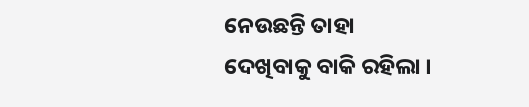ନେଉଛନ୍ତି ତାହା ଦେଖିବାକୁ ବାକି ରହିଲା ।